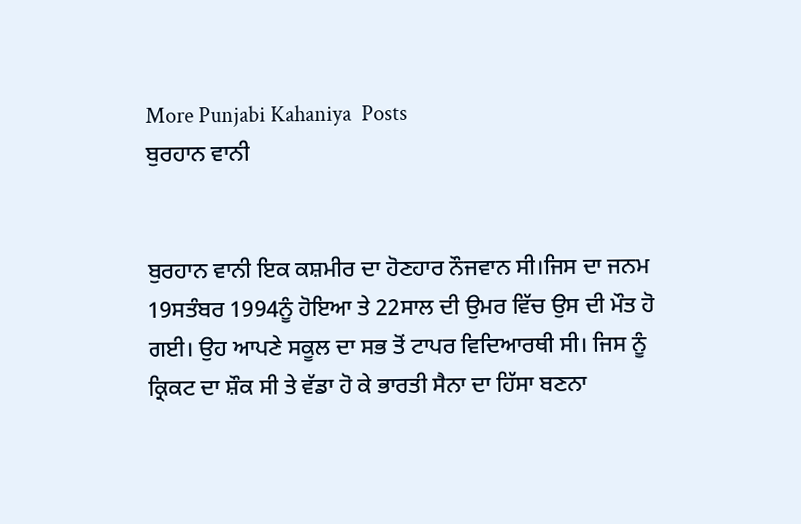More Punjabi Kahaniya  Posts
ਬੁਰਹਾਨ ਵਾਨੀ


ਬੁਰਹਾਨ ਵਾਨੀ ਇਕ ਕਸ਼ਮੀਰ ਦਾ ਹੋਣਹਾਰ ਨੌਜਵਾਨ ਸੀ।ਜਿਸ ਦਾ ਜਨਮ 19ਸਤੰਬਰ 1994ਨੂੰ ਹੋਇਆ ਤੇ 22ਸਾਲ ਦੀ ਉਮਰ ਵਿੱਚ ਉਸ ਦੀ ਮੌਤ ਹੋ ਗਈ। ਉਹ ਆਪਣੇ ਸਕੂਲ ਦਾ ਸਭ ਤੋਂ ਟਾਪਰ ਵਿਦਿਆਰਥੀ ਸੀ। ਜਿਸ ਨੂੰ ਕ੍ਰਿਕਟ ਦਾ ਸ਼ੌਕ ਸੀ ਤੇ ਵੱਡਾ ਹੋ ਕੇ ਭਾਰਤੀ ਸੈਨਾ ਦਾ ਹਿੱਸਾ ਬਣਨਾ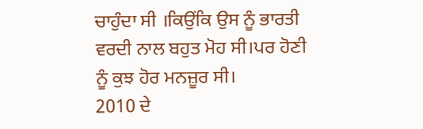ਚਾਹੁੰਦਾ ਸੀ ।ਕਿਉਂਕਿ ਉਸ ਨੂੰ ਭਾਰਤੀ ਵਰਦੀ ਨਾਲ ਬਹੁਤ ਮੋਹ ਸੀ।ਪਰ ਹੋਣੀ ਨੂੰ ਕੁਝ ਹੋਰ ਮਨਜ਼ੂਰ ਸੀ।
2010 ਦੇ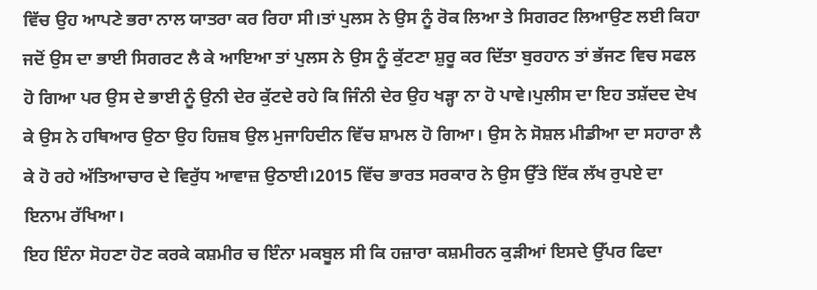ਵਿੱਚ ਉਹ ਆਪਣੇ ਭਰਾ ਨਾਲ ਯਾਤਰਾ ਕਰ ਰਿਹਾ ਸੀ।ਤਾਂ ਪੁਲਸ ਨੇ ਉਸ ਨੂੰ ਰੋਕ ਲਿਆ ਤੇ ਸਿਗਰਟ ਲਿਆਉਣ ਲਈ ਕਿਹਾ ਜਦੋਂ ਉਸ ਦਾ ਭਾਈ ਸਿਗਰਟ ਲੈ ਕੇ ਆਇਆ ਤਾਂ ਪੁਲਸ ਨੇ ਉਸ ਨੂੰ ਕੁੱਟਣਾ ਸ਼ੁਰੂ ਕਰ ਦਿੱਤਾ ਬੁਰਹਾਨ ਤਾਂ ਭੱਜਣ ਵਿਚ ਸਫਲ ਹੋ ਗਿਆ ਪਰ ਉਸ ਦੇ ਭਾਈ ਨੂੰ ਉਨੀ ਦੇਰ ਕੁੱਟਦੇ ਰਹੇ ਕਿ ਜਿੰਨੀ ਦੇਰ ਉਹ ਖੜ੍ਹਾ ਨਾ ਹੋ ਪਾਵੇ।ਪੁਲੀਸ ਦਾ ਇਹ ਤਸ਼ੱਦਦ ਦੇਖ ਕੇ ਉਸ ਨੇ ਹਥਿਆਰ ਉਠਾ ਉਹ ਹਿਜ਼ਬ ਉਲ ਮੁਜਾਹਿਦੀਨ ਵਿੱਚ ਸ਼ਾਮਲ ਹੋ ਗਿਆ। ਉਸ ਨੇ ਸੋਸ਼ਲ ਮੀਡੀਆ ਦਾ ਸਹਾਰਾ ਲੈ ਕੇ ਹੋ ਰਹੇ ਅੱਤਿਆਚਾਰ ਦੇ ਵਿਰੁੱਧ ਆਵਾਜ਼ ਉਠਾਈ।2015 ਵਿੱਚ ਭਾਰਤ ਸਰਕਾਰ ਨੇ ਉਸ ਉੱਤੇ ਇੱਕ ਲੱਖ ਰੁਪਏ ਦਾ ਇਨਾਮ ਰੱਖਿਆ।
ਇਹ ਇੰਨਾ ਸੋਹਣਾ ਹੋਣ ਕਰਕੇ ਕਸ਼ਮੀਰ ਚ ਇੰਨਾ ਮਕਬੂਲ ਸੀ ਕਿ ਹਜ਼ਾਰਾ ਕਸ਼ਮੀਰਨ ਕੁੜੀਆਂ ਇਸਦੇ ਉੱਪਰ ਫਿਦਾ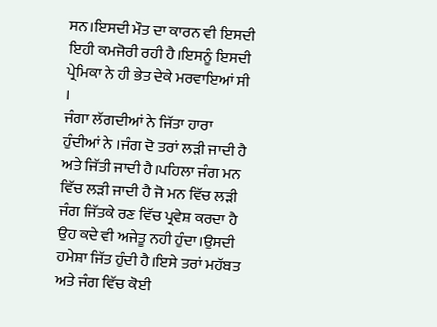ਸਨ।ਇਸਦੀ ਮੌਤ ਦਾ ਕਾਰਨ ਵੀ ਇਸਦੀ ਇਹੀ ਕਮਜੋਰੀ ਰਹੀ ਹੈ।ਇਸਨੂੰ ਇਸਦੀ ਪ੍ਰੇਮਿਕਾ ਨੇ ਹੀ ਭੇਤ ਦੇਕੇ ਮਰਵਾਇਆਂ ਸੀ ।
ਜੰਗਾ ਲੱਗਦੀਆਂ ਨੇ ਜਿੱਤਾ ਹਾਰਾ ਹੁੰਦੀਆਂ ਨੇ ।ਜੰਗ ਦੋ ਤਰਾਂ ਲੜੀ ਜਾਦੀ ਹੈ ਅਤੇ ਜਿੱਤੀ ਜਾਦੀ ਹੈ।ਪਹਿਲਾ ਜੰਗ ਮਨ ਵਿੱਚ ਲੜੀ ਜਾਦੀ ਹੈ ਜੋ ਮਨ ਵਿੱਚ ਲੜੀ ਜੰਗ ਜਿੱਤਕੇ ਰਣ ਵਿੱਚ ਪ੍ਰਵੇਸ਼ ਕਰਦਾ ਹੈ ਉਹ ਕਦੇ ਵੀ ਅਜੇਤੂ ਨਹੀ ਹੁੰਦਾ।ਉਸਦੀ ਹਮੇਸ਼ਾ ਜਿੱਤ ਹੁੰਦੀ ਹੈ।ਇਸੇ ਤਰਾਂ ਮਹੱਬਤ ਅਤੇ ਜੰਗ ਵਿੱਚ ਕੋਈ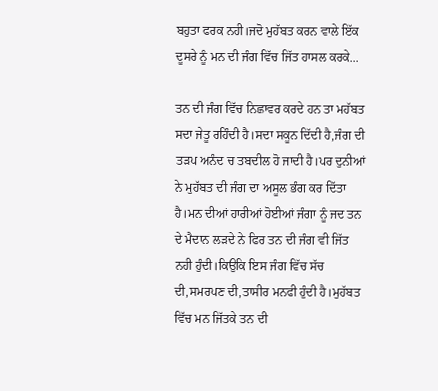ਬਹੁਤਾ ਫਰਕ ਨਹੀ।ਜਦੋ ਮੁਹੱਬਤ ਕਰਨ ਵਾਲੇ ਇੱਕ ਦੂਸਰੇ ਨੂੰ ਮਨ ਦੀ ਜੰਗ ਵਿੱਚ ਜਿੱਤ ਹਾਸਲ ਕਰਕੇ...

ਤਨ ਦੀ ਜੰਗ ਵਿੱਚ ਨਿਛਾਵਰ ਕਰਦੇ ਹਨ ਤਾ ਮਹੱਬਤ ਸਦਾ ਜੇਤੂ ਰਹਿੰਦੀ ਹੈ।ਸਦਾ ਸਕੂਨ ਦਿੱਦੀ ਹੈ,ਜੰਗ ਦੀ ਤੜਪ ਅਨੰਦ ਚ ਤਬਦੀਲ ਹੋ ਜਾਦੀ ਹੈ।ਪਰ ਦੁਨੀਆਂ ਨੇ ਮੁਹੱਬਤ ਦੀ ਜੰਗ ਦਾ ਅਸੂਲ ਭੰਗ ਕਰ ਦਿੱਤਾ ਹੈ।ਮਨ ਦੀਆਂ ਹਾਰੀਆਂ ਹੋਈਆਂ ਜੰਗਾ ਨੂੰ ਜਦ ਤਨ ਦੇ ਮੈਦਾਨ ਲੜਦੇ ਨੇ ਫਿਰ ਤਨ ਦੀ ਜੰਗ ਵੀ ਜਿੱਤ ਨਹੀ ਹੁੰਦੀ।ਕਿਉਕਿ ਇਸ ਜੰਗ ਵਿੱਚ ਸੱਚ ਦੀ,ਸਮਰਪਣ ਦੀ,ਤਾਸੀਰ ਮਨਫੀ ਹੁੰਦੀ ਹੈ।ਮੁਹੱਬਤ ਵਿੱਚ ਮਨ ਜਿੱਤਕੇ ਤਨ ਦੀ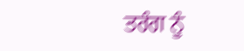ਤਰੰਗ ਨੂੰ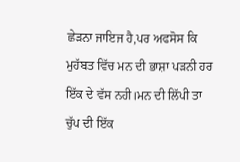ਛੇੜਨਾ ਜਾਇਜ ਹੈ,ਪਰ ਅਫਸੋਸ ਕਿ ਮੁਹੱਬਤ ਵਿੱਚ ਮਨ ਦੀ ਭਾਸ਼ਾ ਪੜਨੀ ਹਰ ਇੱਕ ਦੇ ਵੱਸ ਨਹੀ।ਮਨ ਦੀ ਲਿੱਪੀ ਤਾ ਚੁੱਪ ਦੀ ਇੱਕ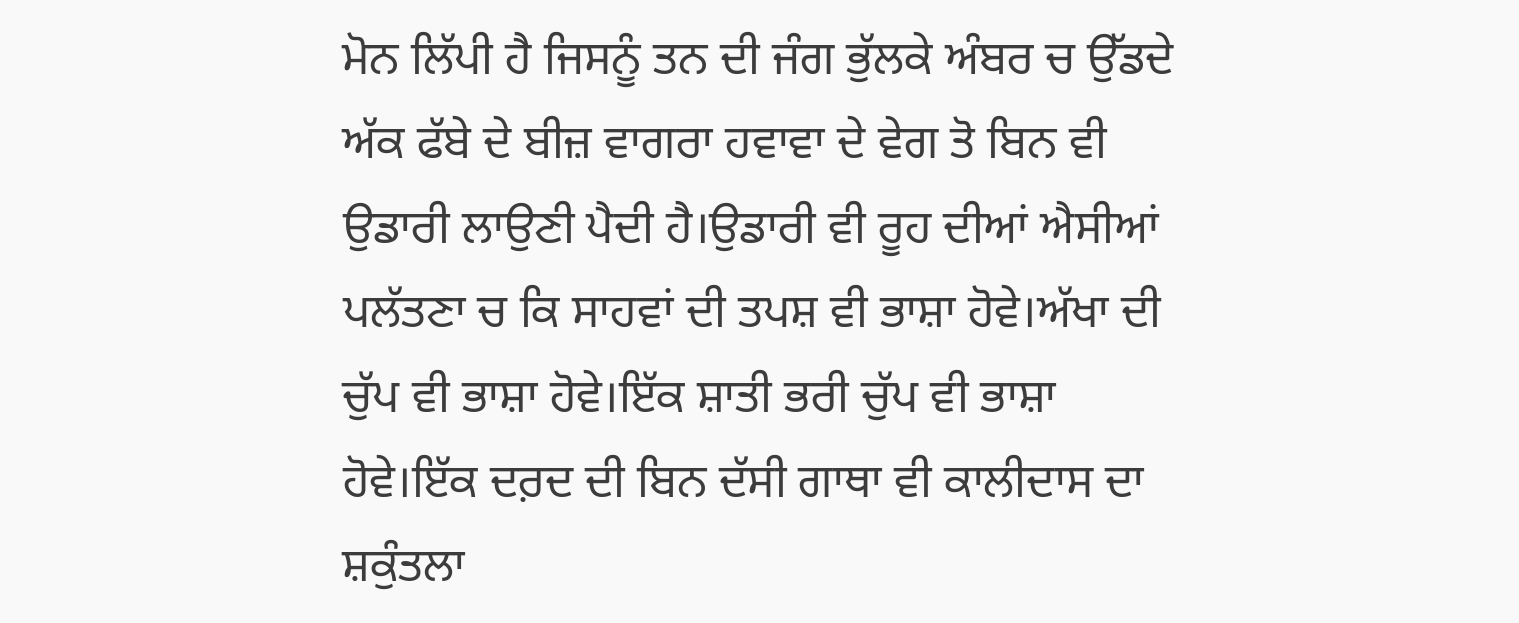ਮੋਨ ਲਿੱਪੀ ਹੈ ਜਿਸਨੂੰ ਤਨ ਦੀ ਜੰਗ ਭੁੱਲਕੇ ਅੰਬਰ ਚ ਉੱਡਦੇ ਅੱਕ ਫੱਬੇ ਦੇ ਬੀਜ਼ ਵਾਗਰਾ ਹਵਾਵਾ ਦੇ ਵੇਗ ਤੋ ਬਿਨ ਵੀ ਉਡਾਰੀ ਲਾਉਣੀ ਪੈਦੀ ਹੈ।ਉਡਾਰੀ ਵੀ ਰੂਹ ਦੀਆਂ ਐਸੀਆਂ ਪਲੱਤਣਾ ਚ ਕਿ ਸਾਹਵਾਂ ਦੀ ਤਪਸ਼ ਵੀ ਭਾਸ਼ਾ ਹੋਵੇ।ਅੱਖਾ ਦੀ ਚੁੱਪ ਵੀ ਭਾਸ਼ਾ ਹੋਵੇ।ਇੱਕ ਸ਼ਾਤੀ ਭਰੀ ਚੁੱਪ ਵੀ ਭਾਸ਼ਾ ਹੋਵੇ।ਇੱਕ ਦਰ਼ਦ ਦੀ ਬਿਨ ਦੱਸੀ ਗਾਥਾ ਵੀ ਕਾਲੀਦਾਸ ਦਾ ਸ਼ਕੁੰਤਲਾ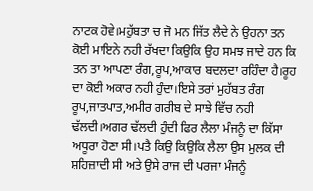ਨਾਟਕ ਹੋਵੇ।ਮਹੁੱਬਤਾ ਚ ਜੋ ਮਨ ਜਿੱਤ ਲੈਦੇ ਨੇ ਉਹਨਾ ਤਨ ਕੋਈ ਮਾਇਨੇ ਨਹੀ ਰੱਖਦਾ ਕਿਉਕਿ ਉਹ ਸਮਝ ਜਾਦੇ ਹਨ ਕਿ ਤਨ ਤਾ ਆਪਣਾ ਰੰਗ,ਰੂਪ,ਆਕਾਰ ਬਦਲਦਾ ਰਹਿੰਦਾ ਹੈ।ਰੂਹ ਦਾ ਕੋਈ ਅਕਾਰ ਨਹੀ ਹੁੰਦਾ।ਇਸੇ ਤਰਾਂ ਮੁਹੱਬਤ ਰੰਗ ਰੂਪ,ਜਾਤਪਾਤ,ਅਮੀਰ ਗਰੀਬ ਦੇ ਸਾਝੇ ਵਿੱਚ ਨਹੀ ਢੱਲਦੀ।ਅਗਰ ਢੱਲਦੀ ਹੁੰਦੀ ਫਿਰ ਲੈਲਾ ਮੰਜਨੂੰ ਦਾ ਕਿੱਸਾ ਅਧੂਰਾ ਹੋਣਾ ਸੀ।ਪਤੈ ਕਿਉ ਕਿਉਕਿ ਲੈਲਾ ਉਸ ਮੁਲਕ ਦੀ ਸ਼ਹਿਜ਼ਾਦੀ ਸੀ ਅਤੇ ਉਸੇ ਰਾਜ ਦੀ ਪਰਜਾ ਮੰਜਨੂੰ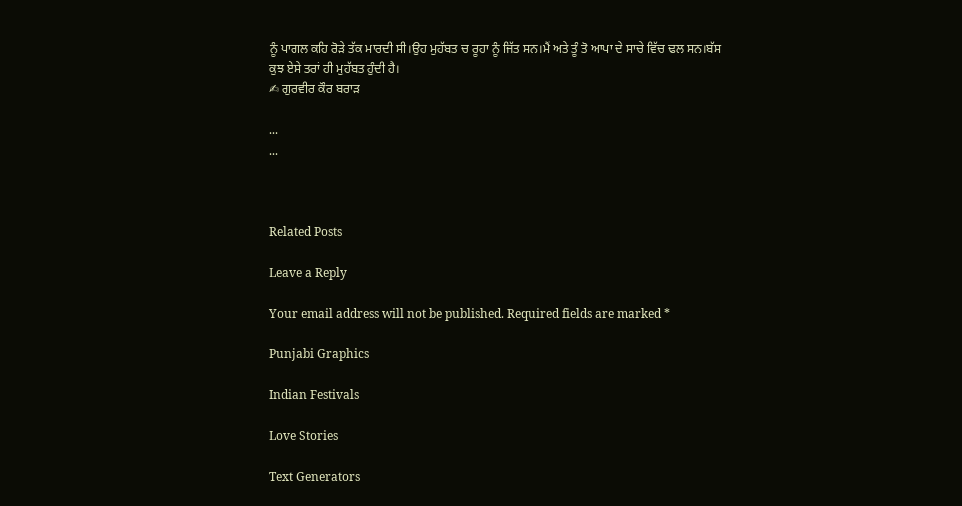ਨੂੰ ਪਾਗਲ ਕਹਿ ਰੋੜੇ ਤੱਕ ਮਾਰਦੀ ਸੀ।ਉਹ ਮੁਹੱਬਤ ਚ ਰੂਹਾ ਨੂੰ ਜਿੱਤ ਸਨ।ਮੈਂ ਅਤੇ ਤੂੰ ਤੋ ਆਪਾ ਦੇ ਸਾਚੇ ਵਿੱਚ ਢਲ ਸਨ।ਬੱਸ ਕੁਝ ਏਸੇ ਤਰਾਂ ਹੀ ਮੁਹੱਬਤ ਹੁੰਦੀ ਹੈ।
✍ ਗੁਰਵੀਰ ਕੌਰ ਬਰਾੜ

...
...



Related Posts

Leave a Reply

Your email address will not be published. Required fields are marked *

Punjabi Graphics

Indian Festivals

Love Stories

Text Generators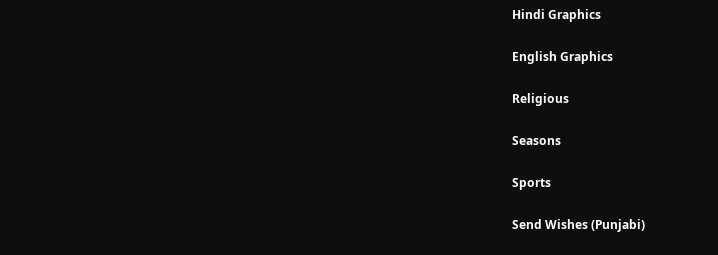Hindi Graphics

English Graphics

Religious

Seasons

Sports

Send Wishes (Punjabi)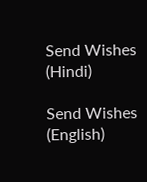Send Wishes (Hindi)

Send Wishes (English)